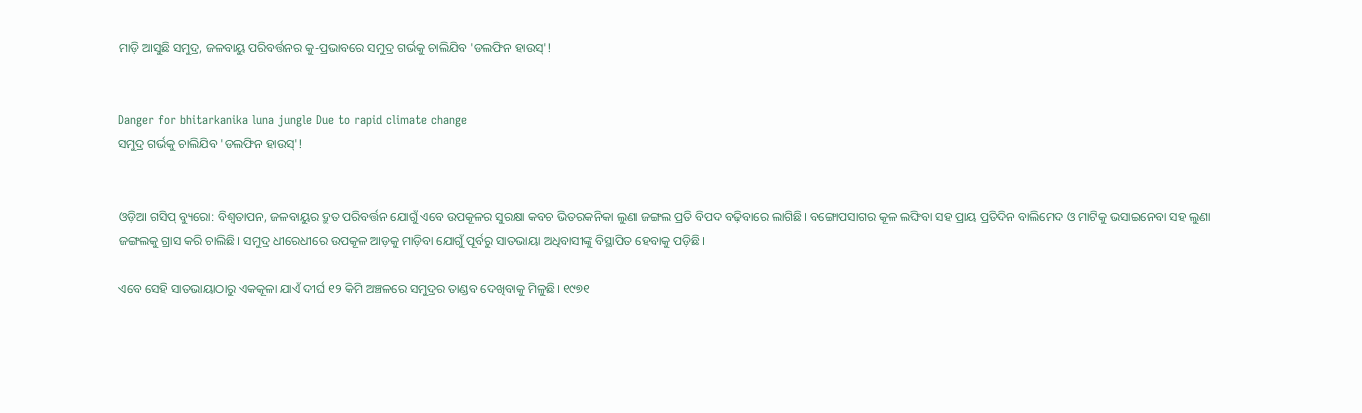ମାଡ଼ି ଆସୁଛି ସମୁଦ୍ର, ଜଳବାୟୁ ପରିବର୍ତ୍ତନର କୁ-ପ୍ରଭାବରେ ସମୁଦ୍ର ଗର୍ଭକୁ ଚାଲିଯିବ 'ଡଲଫିନ ହାଉସ୍‌'!


Danger for bhitarkanika luna jungle Due to rapid climate change
ସମୁଦ୍ର ଗର୍ଭକୁ ଚାଲିଯିବ 'ଡଲଫିନ ହାଉସ୍‌'!


ଓଡ଼ିଆ ଗସିପ୍ ବ୍ୟୁରୋ: ବିଶ୍ବତାପନ, ଜଳବାୟୁର ଦ୍ରୁତ ପରିବର୍ତ୍ତନ ଯୋଗୁଁ ଏବେ ଉପକୂଳର ସୁରକ୍ଷା କବଚ ଭିତରକନିକା ଲୁଣା ଜଙ୍ଗଲ ପ୍ରତି ବିପଦ ବଢ଼ିବାରେ ଲାଗିଛି। ବଙ୍ଗୋପସାଗର କୂଳ ଲଙ୍ଘିବା ସହ ପ୍ରାୟ ପ୍ରତିଦିନ ବାଲିମେଦ ଓ ମାଟିକୁ ଭସାଇନେବା ସହ ଲୁଣା ଜଙ୍ଗଲକୁ ଗ୍ରାସ କରି ଚାଲିଛି। ସମୁଦ୍ର ଧୀରେଧୀରେ ଉପକୂଳ ଆଡ଼କୁ ମାଡ଼ିବା ଯୋଗୁଁ ପୂର୍ବରୁ ସାତଭାୟା ଅଧିବାସୀଙ୍କୁ ବିସ୍ଥାପିତ ହେବାକୁ ପଡ଼ିଛି।

ଏବେ ସେହି ସାତଭାୟାଠାରୁ ଏକକୂଳା ଯାଏଁ ଦୀର୍ଘ ୧୨ କିମି ଅଞ୍ଚଳରେ ସମୁଦ୍ରର ତାଣ୍ଡବ ଦେଖିବାକୁ ମିଳୁଛି। ୧୯୭୧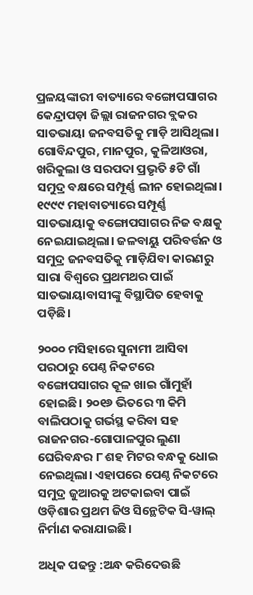ପ୍ରଳୟଙ୍କାରୀ ବାତ୍ୟାରେ ବଙ୍ଗୋପସାଗର କେନ୍ଦ୍ରାପଡ଼ା ଜିଲ୍ଲା ରାଜନଗର ବ୍ଲକର ସାତଭାୟା ଜନବସତିକୁ ମାଡ଼ି ଆସିଥିଲା। ଗୋବିନ୍ଦପୁର, ମାନପୁର, କୁଳିଆଓରା, ଖରିକୁଲା ଓ ସରପଦା ପ୍ରଭୃତି ୫ଟି ଗାଁ ସମୁଦ୍ର ବକ୍ଷରେ ସମ୍ପୂର୍ଣ୍ଣ ଲୀନ ହୋଇଥିଲା। ୧୯୯୯ ମହାବାତ୍ୟାରେ ସମ୍ପୂର୍ଣ୍ଣ ସାତଭାୟାକୁ ବଙ୍ଗୋପସାଗର ନିଜ ବକ୍ଷକୁ ନେଇଯାଇଥିଲା। ଜଳବାୟୁ ପରିବର୍ତ୍ତନ ଓ ସମୁଦ୍ର ଜନବସତିକୁ ମାଡ଼ିଯିବା କାରଣରୁ ସାରା ବିଶ୍ୱରେ ପ୍ରଥମଥର ପାଇଁ ସାତଭାୟାବାସୀଙ୍କୁ ବିସ୍ଥାପିତ ହେବାକୁ ପଡ଼ିଛି।

୨୦୦୦ ମସିହାରେ ସୁନାମୀ ଆସିବା ପରଠାରୁ ପେଣ୍ଠ ନିକଟରେ ବଙ୍ଗୋପସାଗର କୂଳ ଖାଇ ଗାଁମୁହାଁ ହୋଇଛି। ୨୦୧୬ ଭିତରେ ୩ କିମି ବାଲିପଠାକୁ ଗର୍ଭସ୍ଥ କରିବା ସହ ରାଜନଗର-ଗୋପାଳପୁର ଲୁଣା ଘେରିବନ୍ଧର ୮ ଶହ ମିଟର ବନ୍ଧକୁ ଧୋଇ ନେଇଥିଲା। ଏହାପରେ ପେଣ୍ଠ ନିକଟରେ ସମୁଦ୍ର ଜୁଆରକୁ ଅଟକାଇବା ପାଇଁ ଓଡ଼ିଶାର ପ୍ରଥମ ଜିଓ ସିନ୍ଥେଟିକ ସି-ୱାଲ୍‌‌ ନିର୍ମାଣ କରାଯାଇଛି।

ଅଧିକ ପଢନ୍ତୁ :ଅନ୍ଧ କରିଦେଉଛି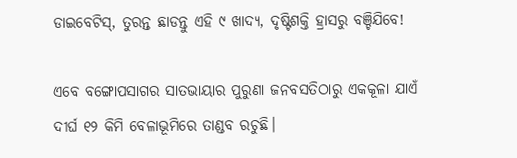ଡାଇବେଟିସ୍‌, ତୁରନ୍ତ ଛାଡନ୍ତୁ ଏହି ୯ ଖାଦ୍ୟ, ଦୃଷ୍ଟିଶକ୍ତି ହ୍ରାସରୁ ବଞ୍ଚିଯିବେ!

ଏବେ ବଙ୍ଗୋପସାଗର ସାତଭାୟାର ପୁରୁଣା ଜନବସତିଠାରୁ ଏକକୂଳା ଯାଏଁ ଦୀର୍ଘ ୧୨ କିମି ବେଳାଭୂମିରେ ତାଣ୍ଡବ ରଚୁଛି।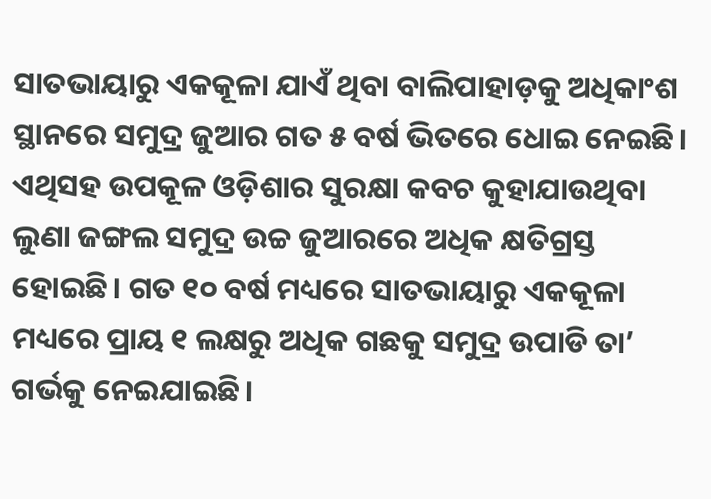ସାତଭାୟାରୁ ଏକକୂଳା ଯାଏଁ ଥିବା ବାଲିପାହାଡ଼କୁ ଅଧିକାଂଶ ସ୍ଥାନରେ ସମୁଦ୍ର ଜୁଆର ଗତ ୫ ବର୍ଷ ଭିତରେ ଧୋଇ ନେଇଛି। ଏଥିସହ ଉପକୂଳ ଓଡ଼ିଶାର ସୁରକ୍ଷା କବଚ କୁହାଯାଉଥିବା ଲୁଣା ଜଙ୍ଗଲ ସମୁଦ୍ର ଉଚ୍ଚ ଜୁଆରରେ ଅଧିକ କ୍ଷତିଗ୍ରସ୍ତ ହୋଇଛି। ଗତ ୧୦ ବର୍ଷ ମଧ୍ୟରେ ସାତଭାୟାରୁ ଏକକୂଳା ମଧ୍ୟରେ ପ୍ରାୟ ୧ ଲକ୍ଷରୁ ଅଧିକ ଗଛକୁ ସମୁଦ୍ର ଉପାଡି ତା’ ଗର୍ଭକୁ ନେଇଯାଇଛି।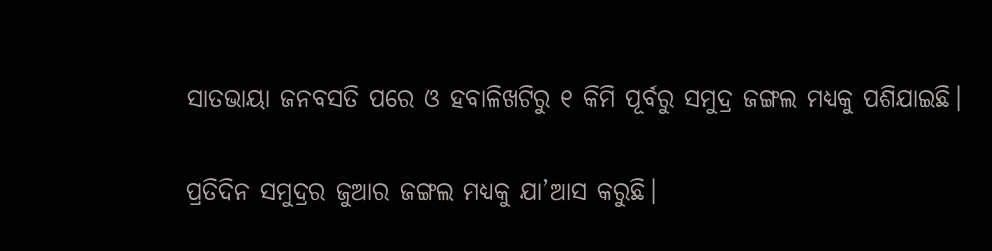ସାତଭାୟା ଜନବସତି ପରେ ଓ ହବାଳିଖଟିରୁ ୧ କିମି ପୂର୍ବରୁ ସମୁଦ୍ର ଜଙ୍ଗଲ ମଧ୍ୟକୁ ପଶିଯାଇଛି।

ପ୍ରତିଦିନ ସମୁଦ୍ରର ଜୁଆର ଜଙ୍ଗଲ ମଧ୍ୟକୁ ଯା’ଆସ କରୁଛି।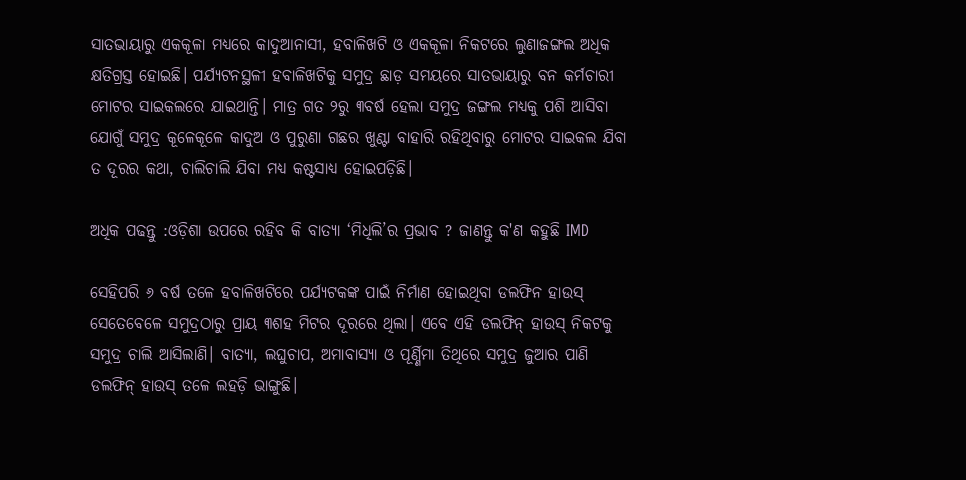ସାତଭାୟାରୁ ଏକକୂଳା ମଧ୍ୟରେ କାଦୁଆନାସୀ, ହବାଳିଖଟି ଓ ଏକକୂଳା ନିକଟରେ ଲୁଣାଜଙ୍ଗଲ ଅଧିକ କ୍ଷତିଗ୍ରସ୍ତ ହୋଇଛି। ପର୍ଯ୍ୟଟନସ୍ଥଳୀ ହବାଳିଖଟିକୁ ସମୁଦ୍ର ଛାଡ଼ ସମୟରେ ସାତଭାୟାରୁ ବନ କର୍ମଚାରୀ ମୋଟର ସାଇକଲରେ ଯାଇଥାନ୍ତି। ମାତ୍ର ଗତ ୨ରୁ ୩ବର୍ଷ ହେଲା ସମୁଦ୍ର ଜଙ୍ଗଲ ମଧ୍ୟକୁ ପଶି ଆସିବା ଯୋଗୁଁ ସମୁଦ୍ର କୂଳେକୂଳେ କାଦୁଅ ଓ ପୁରୁଣା ଗଛର ଖୁଣ୍ଟା ବାହାରି ରହିଥିବାରୁ ମୋଟର ସାଇକଲ ଯିବା ତ ଦୂରର କଥା, ଚାଲିଚାଲି ଯିବା ମଧ୍ୟ କଷ୍ଟସାଧ୍ୟ ହୋଇପଡ଼ିଛି।

ଅଧିକ ପଢନ୍ତୁ :ଓଡ଼ିଶା ଉପରେ ରହିବ କି ବାତ୍ୟା ‘ମିଧିଲି’ର ପ୍ରଭାବ ? ଜାଣନ୍ତୁ କ'ଣ କହୁଛି IMD

ସେହିପରି ୬ ବର୍ଷ ତଳେ ହବାଳିଖଟିରେ ପର୍ଯ୍ୟଟକଙ୍କ ପାଇଁ ନିର୍ମାଣ ହୋଇଥିବା ଡଲଫିନ ହାଉସ୍‌‌ ସେତେବେଳେ ସମୁଦ୍ରଠାରୁ ପ୍ରାୟ ୩ଶହ ମିଟର ଦୂରରେ ଥିଲା। ଏବେ ଏହି ଡଲଫିନ୍‌ ହାଉସ୍‌‌ ନିକଟକୁ ସମୁଦ୍ର ଚାଲି ଆସିଲାଣି। ବାତ୍ୟା, ଲଘୁଚାପ, ଅମାବାସ୍ୟା ଓ ପୂର୍ଣ୍ଣିମା ତିଥିରେ ସମୁଦ୍ର ଜୁଆର ପାଣି ଡଲଫିନ୍‌ ହାଉସ୍‌‌ ତଳେ ଲହଡ଼ି ଭାଙ୍ଗୁଛି।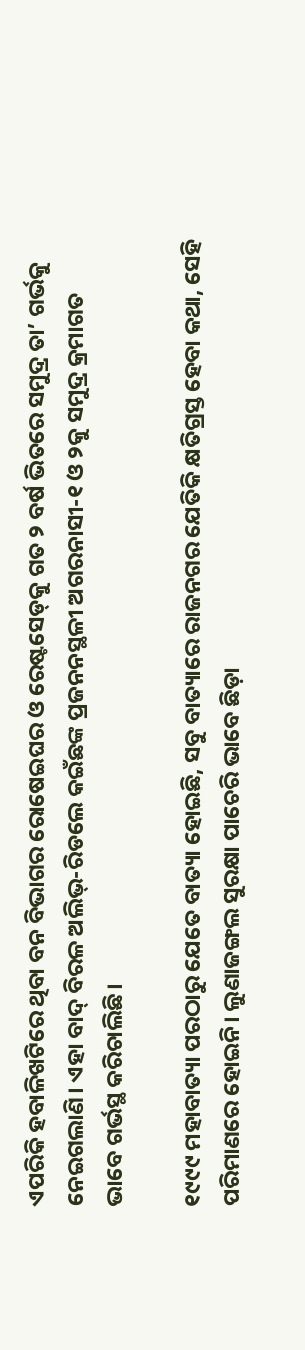ଏପରିକି ହବାଳିଖଟିରେ ଥିବା ବନ ବିଭାଗର ରୋଷେଇଘର ଓ ରେଷ୍ଟସେଡ୍‌‌କୁ ଗତ ୨ ବର୍ଷ ଭିତରେ ସମୁଦ୍ର ତା’ ଗର୍ଭକୁ ନେଇଗଲାଣି। ଏହା ବାଦ୍‌ ବିରଳ ଅଲିଭ୍‌-ରିଡଲେ କଇଁଛଙ୍କ ପ୍ରଜନନସ୍ଥଳୀ ଅଗରନାସୀ-୧ ଓ ୨କୁ ସମୁଦ୍ର କ୍ରମାଗତ ଭାବେ ଗର୍ଭସ୍ଥ କରିଚାଲିଛି।

୧୯୯୯ ମହାବାତ୍ୟା ପରଠାରୁ ଯେତେ ବାତ୍ୟା ହୋଇଛି, ସବୁ ବାତ୍ୟାରେ ରାଜନଗର ଯେତିକି କ୍ଷତିଗ୍ରସ୍ତ ହେବା କଥା, ସେହି ପରିମାଣରେ ହୋଇନି। ଲୁଣାଜଙ୍ଗଲ ସୁରକ୍ଷା ପାଚେରି ଭାବେ ଛିଡ଼ା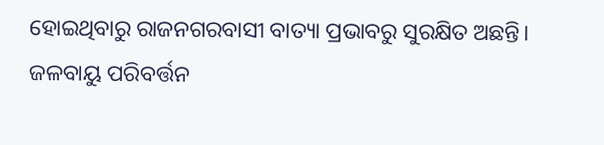ହୋଇଥିବାରୁ ରାଜନଗରବାସୀ ବାତ୍ୟା ପ୍ରଭାବରୁ ସୁରକ୍ଷିତ ଅଛନ୍ତି। ଜଳବାୟୁ ପରିବର୍ତ୍ତନ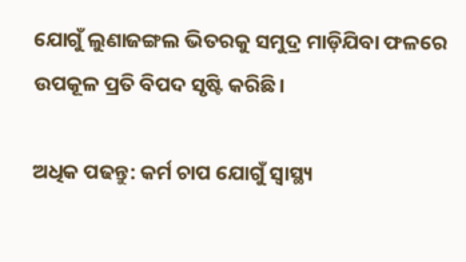ଯୋଗୁଁ ଲୁଣାଜଙ୍ଗଲ ଭିତରକୁ ସମୁଦ୍ର ମାଡ଼ିଯିବା ଫଳରେ ଉପକୂଳ ପ୍ରତି ବିପଦ ସୃଷ୍ଟି କରିଛି।

ଅଧିକ ପଢନ୍ତୁ: କର୍ମ ଚାପ ଯୋଗୁଁ ସ୍ୱାସ୍ଥ୍ୟ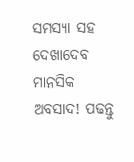ସମସ୍ୟା ସହ ଦେଖାଦେବ ମାନସିକ ଅବସାଦ! ପଢନ୍ତୁ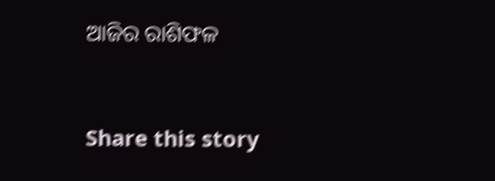ଆଜିର ରାଶିଫଳ


Share this story